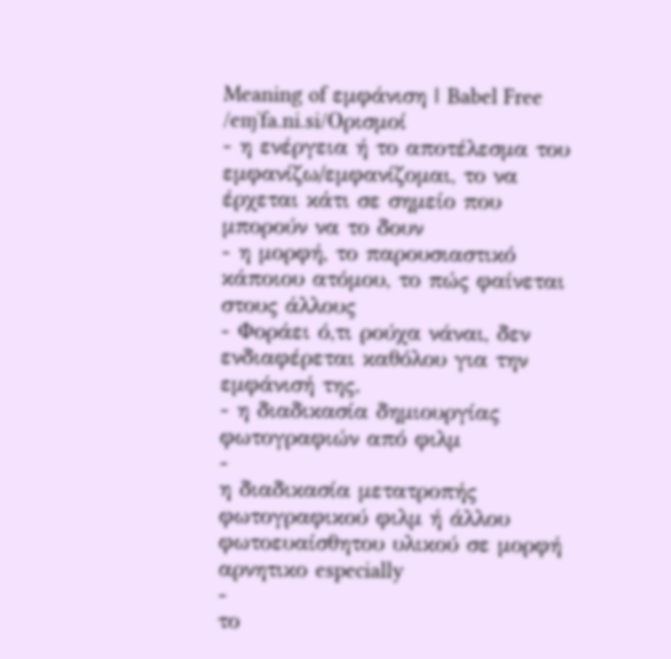Meaning of εμφάνιση | Babel Free
/eɱˈfa.ni.si/Ορισμοί
- η ενέργεια ή το αποτέλεσμα του εμφανίζω/εμφανίζομαι, το να έρχεται κάτι σε σημείο που μπορούν να το δουν
- η μορφή, το παρουσιαστικό κάποιου ατόμου, το πώς φαίνεται στους άλλους
- Φοράει ό,τι ρούχα νάναι, δεν ενδιαφέρεται καθόλου για την εμφάνισή της.
- η διαδικασία δημιουργίας φωτογραφιών από φιλμ
-
η διαδικασία μετατροπής φωτογραφικού φιλμ ή άλλου φωτοευαίσθητου υλικού σε μορφή αρνητικο especially
-
το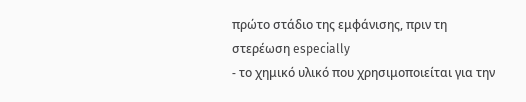πρώτο στάδιο της εμφάνισης, πριν τη στερέωση especially
- το χημικό υλικό που χρησιμοποιείται για την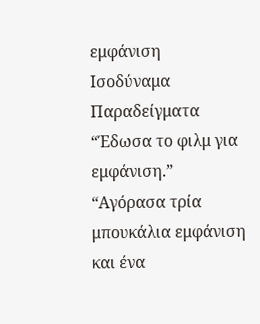εμφάνιση
Ισοδύναμα
Παραδείγματα
“Έδωσα το φιλμ για εμφάνιση.”
“Αγόρασα τρία μπουκάλια εμφάνιση και ένα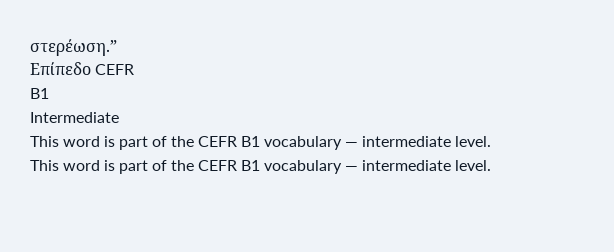στερέωση.”
Επίπεδο CEFR
B1
Intermediate
This word is part of the CEFR B1 vocabulary — intermediate level.
This word is part of the CEFR B1 vocabulary — intermediate level.